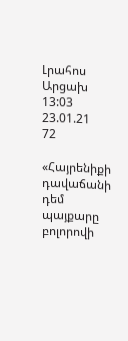Լրահոս
Արցախ
13:03
23.01.21
72

«Հայրենիքի դավաճանի դեմ պայքարը բոլորովի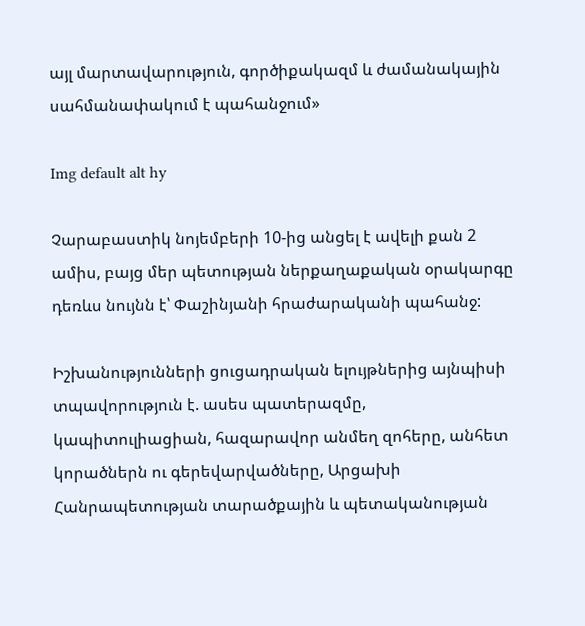այլ մարտավարություն, գործիքակազմ և ժամանակային սահմանափակում է պահանջում»

Img default alt hy

Չարաբաստիկ նոյեմբերի 10-ից անցել է ավելի քան 2 ամիս, բայց մեր պետության ներքաղաքական օրակարգը դեռևս նույնն է՝ Փաշինյանի հրաժարականի պահանջ:

Իշխանությունների ցուցադրական ելույթներից այնպիսի տպավորություն է. ասես պատերազմը, կապիտուլիացիան, հազարավոր անմեղ զոհերը, անհետ կորածներն ու գերեվարվածները, Արցախի Հանրապետության տարածքային և պետականության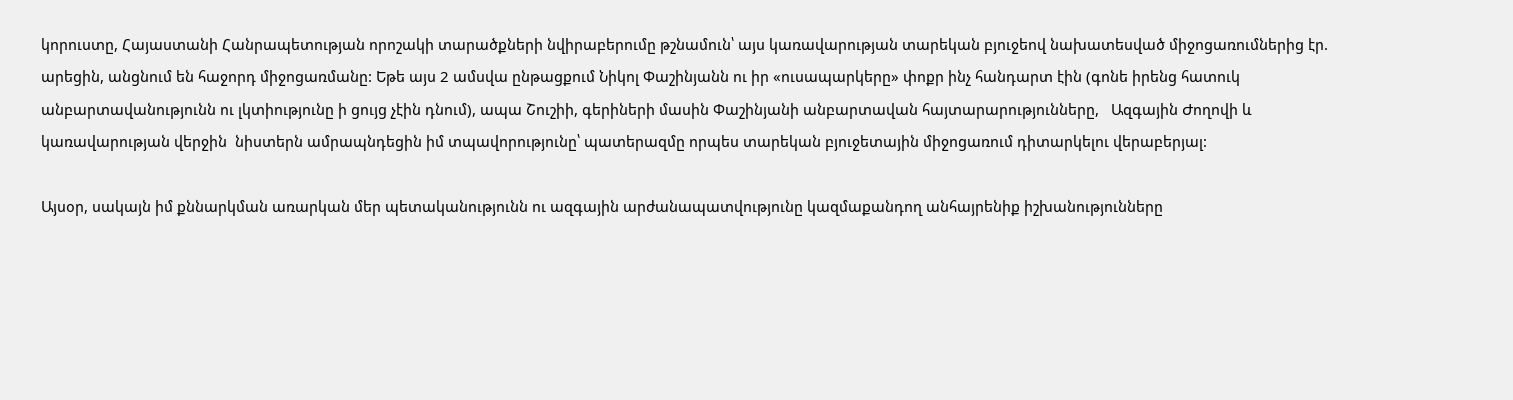կորուստը, Հայաստանի Հանրապետության որոշակի տարածքների նվիրաբերումը թշնամուն՝ այս կառավարության տարեկան բյուջեով նախատեսված միջոցառումներից էր. արեցին, անցնում են հաջորդ միջոցառմանը: Եթե այս 2 ամսվա ընթացքում Նիկոլ Փաշինյանն ու իր «ուսապարկերը» փոքր ինչ հանդարտ էին (գոնե իրենց հատուկ անբարտավանությունն ու լկտիությունը ի ցույց չէին դնում), ապա Շուշիի, գերիների մասին Փաշինյանի անբարտավան հայտարարությունները,   Ազգային Ժողովի և կառավարության վերջին  նիստերն ամրապնդեցին իմ տպավորությունը՝ պատերազմը որպես տարեկան բյուջետային միջոցառում դիտարկելու վերաբերյալ:

Այսօր, սակայն իմ քննարկման առարկան մեր պետականությունն ու ազգային արժանապատվությունը կազմաքանդող անհայրենիք իշխանությունները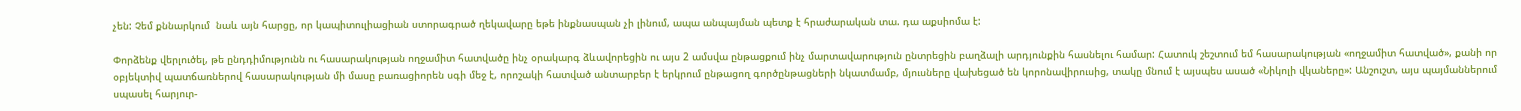չեն: Չեմ քննարկում  նաև այն հարցը, որ կապիտուլիացիան ստորագրած ղեկավարը եթե ինքնասպան չի լինում, ապա անպայման պետք է հրաժարական տա. դա աքսիոմա է:

Փորձենք վերլուծել, թե ընդդիմությունն ու հասարակության ողջամիտ հատվածը ինչ օրակարգ ձևավորեցին ու այս 2 ամսվա ընթացքում ինչ մարտավարություն ընտրեցին բաղձալի արդյունքին հասնելու համար: Հատուկ շեշտում եմ հասարակության «ողջամիտ հատված», քանի որ օբյեկտիվ պատճառներով հասարակության մի մասը բառացիորեն սգի մեջ է, որոշակի հատված անտարբեր է երկրում ընթացող գործընթացների նկատմամբ, մյուսները վախեցած են կորոնավիրուսից, տակը մնում է այսպես ասած «Նիկոլի վկաները»: Անշուշտ, այս պայմաններում սպասել հարյուր-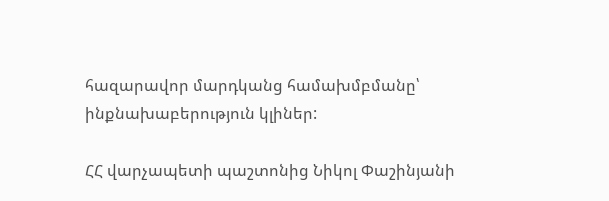հազարավոր մարդկանց համախմբմանը՝ ինքնախաբերություն կլիներ:

ՀՀ վարչապետի պաշտոնից Նիկոլ Փաշինյանի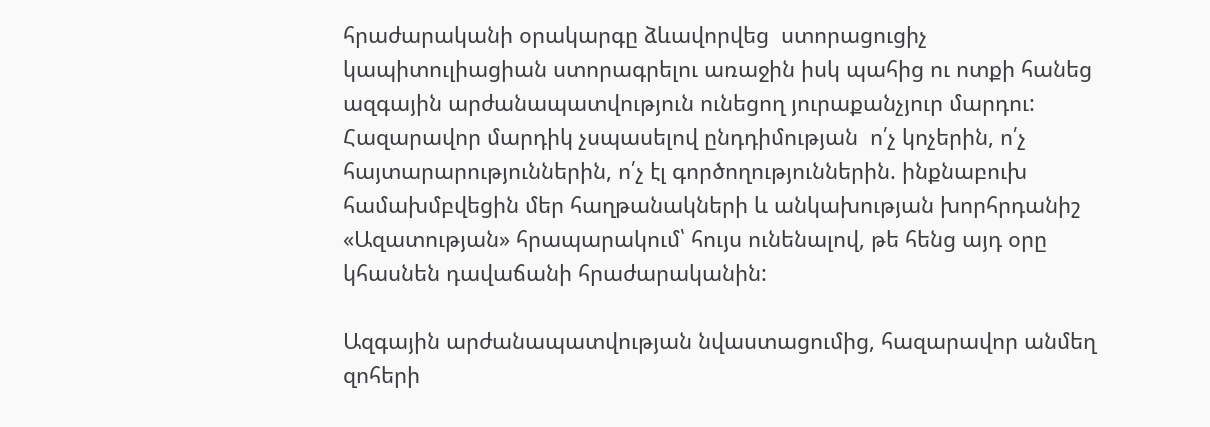հրաժարականի օրակարգը ձևավորվեց  ստորացուցիչ կապիտուլիացիան ստորագրելու առաջին իսկ պահից ու ոտքի հանեց ազգային արժանապատվություն ունեցող յուրաքանչյուր մարդու: Հազարավոր մարդիկ չսպասելով ընդդիմության  ո՛չ կոչերին, ո՛չ հայտարարություններին, ո՛չ էլ գործողություններին. ինքնաբուխ համախմբվեցին մեր հաղթանակների և անկախության խորհրդանիշ «Ազատության» հրապարակում՝ հույս ունենալով, թե հենց այդ օրը կհասնեն դավաճանի հրաժարականին:

Ազգային արժանապատվության նվաստացումից, հազարավոր անմեղ զոհերի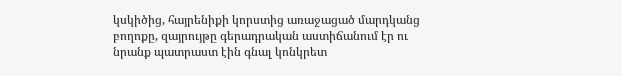կսկիծից, հայրենիքի կորստից առաջացած մարդկանց բողոքը, զայրույթը գերադրական աստիճանում էր ու նրանք պատրաստ էին գնալ կոնկրետ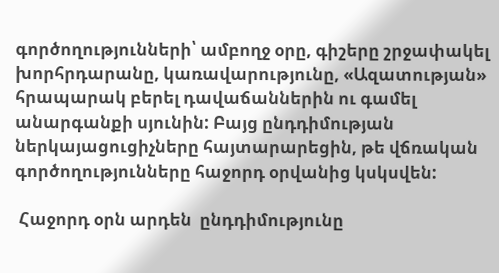գործողությունների՝ ամբողջ օրը, գիշերը շրջափակել խորհրդարանը, կառավարությունը, «Ազատության» հրապարակ բերել դավաճաններին ու գամել անարգանքի սյունին: Բայց ընդդիմության ներկայացուցիչները հայտարարեցին, թե վճռական գործողությունները հաջորդ օրվանից կսկսվեն:

 Հաջորդ օրն արդեն  ընդդիմությունը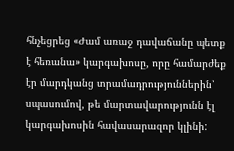հնչեցրեց «Ժամ առաջ դավաճանը պետք է հեռանա» կարգախոսը, որը համարժեք էր մարդկանց տրամադրություններին՝ սպասումով, թե մարտավարությունն էլ կարգախոսին հավասարազոր կլինի: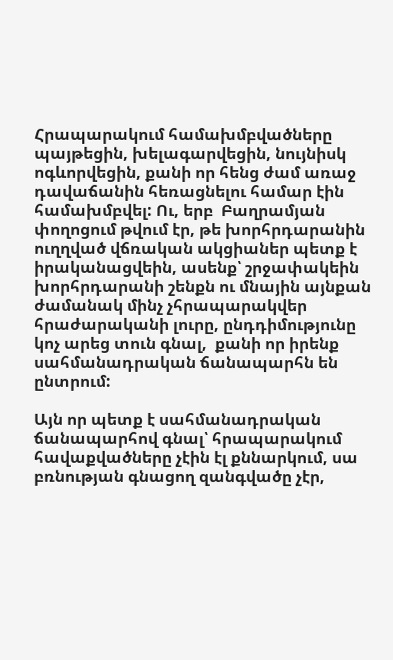Հրապարակում համախմբվածները պայթեցին, խելագարվեցին, նույնիսկ ոգևորվեցին, քանի որ հենց ժամ առաջ դավաճանին հեռացնելու համար էին համախմբվել: Ու, երբ  Բաղրամյան փողոցում թվում էր, թե խորհրդարանին ուղղված վճռական ակցիաներ պետք է իրականացվեին, ասենք՝ շրջափակեին խորհրդարանի շենքն ու մնային այնքան ժամանակ մինչ չհրապարակվեր հրաժարականի լուրը, ընդդիմությունը կոչ արեց տուն գնալ,  քանի որ իրենք սահմանադրական ճանապարհն են ընտրում:

Այն որ պետք է սահմանադրական ճանապարհով գնալ՝ հրապարակում հավաքվածները չէին էլ քննարկում, սա բռնության գնացող զանգվածը չէր,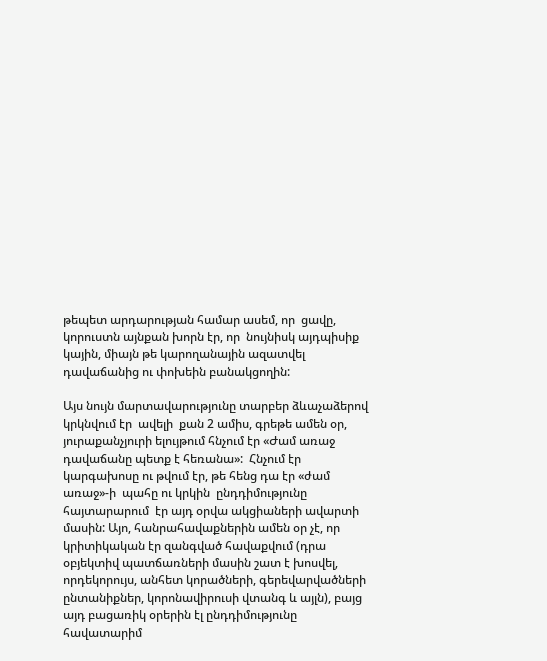թեպետ արդարության համար ասեմ, որ  ցավը, կորուստն այնքան խորն էր, որ  նույնիսկ այդպիսիք կային, միայն թե կարողանային ազատվել դավաճանից ու փոխեին բանակցողին:

Այս նույն մարտավարությունը տարբեր ձևաչաձերով կրկնվում էր  ավելի  քան 2 ամիս, գրեթե ամեն օր, յուրաքանչյուրի ելույթում հնչում էր «Ժամ առաջ դավաճանը պետք է հեռանա»:  Հնչում էր կարգախոսը ու թվում էր, թե հենց դա էր «ժամ առաջ»-ի  պահը ու կրկին  ընդդիմությունը հայտարարում  էր այդ օրվա ակցիաների ավարտի մասին: Այո, հանրահավաքներին ամեն օր չէ, որ կրիտիկական էր զանգված հավաքվում (դրա օբյեկտիվ պատճառների մասին շատ է խոսվել, որդեկորույս, անհետ կորածների, գերեվարվածների ընտանիքներ, կորոնավիրուսի վտանգ և այլն), բայց այդ բացառիկ օրերին էլ ընդդիմությունը հավատարիմ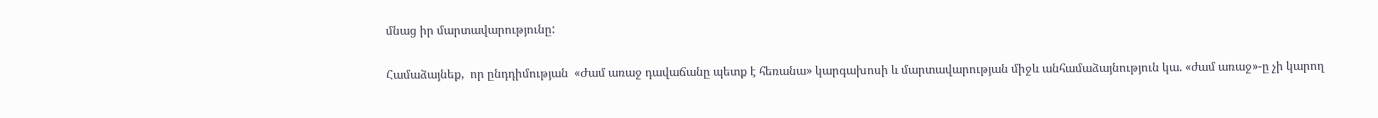մնաց իր մարտավարությունը:

Համաձայնեք,  որ ընդդիմության  «Ժամ առաջ դավաճանը պետք է հեռանա» կարգախոսի և մարտավարության միջև անհամաձայնություն կա. «ժամ առաջ»-ը չի կարող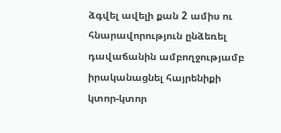ձգվել ավելի քան 2 ամիս ու հնարավորություն ընձեռել դավաճանին ամբողջությամբ իրականացնել հայրենիքի կտոր-կտոր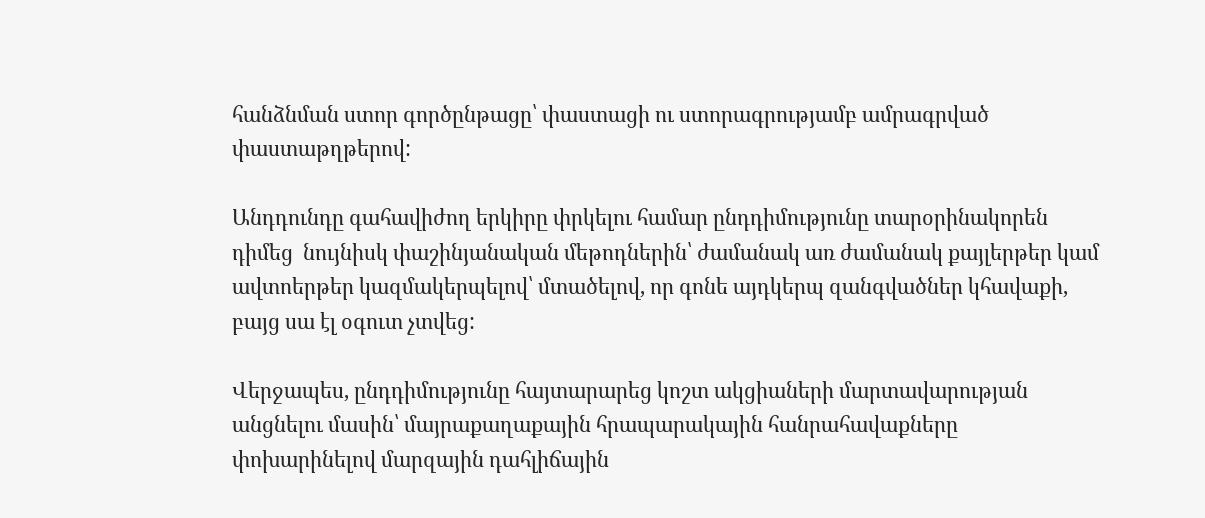հանձնման ստոր գործընթացը՝ փաստացի ու ստորագրությամբ ամրագրված փաստաթղթերով:

Անդդունդը գահավիժող երկիրը փրկելու համար ընդդիմությունը տարօրինակորեն դիմեց  նույնիսկ փաշինյանական մեթոդներին՝ ժամանակ առ ժամանակ քայլերթեր կամ ավտոերթեր կազմակերպելով՝ մտածելով, որ գոնե այդկերպ զանգվածներ կհավաքի, բայց սա էլ օգուտ չտվեց:

Վերջապես, ընդդիմությունը հայտարարեց կոշտ ակցիաների մարտավարության  անցնելու մասին՝ մայրաքաղաքային հրապարակային հանրահավաքները փոխարինելով մարզային դահլիճային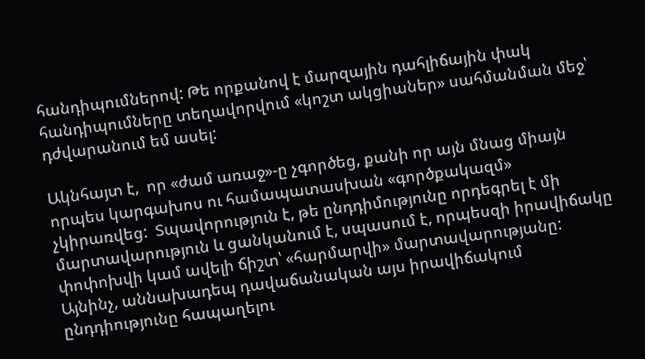հանդիպումներով: Թե որքանով է մարզային դահլիճային փակ հանդիպումները տեղավորվում «կոշտ ակցիաներ» սահմանման մեջ՝ դժվարանում եմ ասել:

Ակնհայտ է,  որ «ժամ առաջ»-ը չգործեց, քանի որ այն մնաց միայն որպես կարգախոս ու համապատասխան «գործքակազմ» չկիրառվեց:  Տպավորություն է, թե ընդդիմությունը որդեգրել է մի մարտավարություն և ցանկանում է, սպասում է, որպեսզի իրավիճակը փոփոխվի կամ ավելի ճիշտ՝ «հարմարվի» մարտավարությանը: Այնինչ, աննախադեպ դավաճանական այս իրավիճակում ընդդիությունը հապաղելու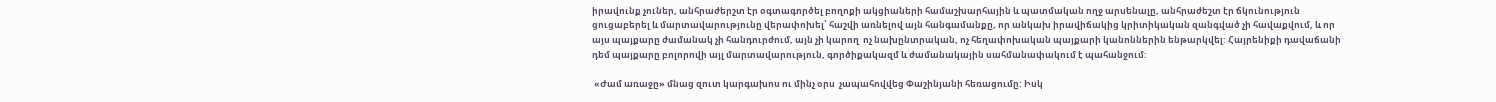իրավունք չուներ, անհրաժերշտ էր օգտագործել բողոքի ակցիաների համաշխարհային և պատմական ողջ արսենալը, անհրաժեշտ էր ճկունություն ցուցաբերել և մարտավարությունը վերափոխել՝ հաշվի առնելով այն հանգամանքը, որ անկախ իրավիճակից կրիտիկական զանգված չի հավաքվում, և որ այս պայքարը ժամանակ չի հանդուրժում, այն չի կարող  ոչ նախընտրական, ոչ հեղափոխական պայքարի կանոններին ենթարկվել: Հայրենիքի դավաճանի դեմ պայքարը բոլորովի այլ մարտավարություն, գործիքակազմ և ժամանակային սահմանափակում է պահանջում:

 «Ժամ առաջը» մնաց զուտ կարգախոս ու մինչ օրս  չապահովվեց Փաշինյանի հեռացումը: Իսկ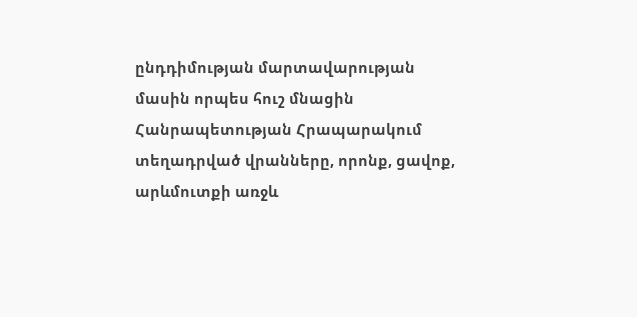ընդդիմության մարտավարության մասին որպես հուշ մնացին Հանրապետության Հրապարակում տեղադրված վրանները, որոնք, ցավոք, արևմուտքի առջև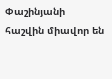Փաշինյանի հաշվին միավոր են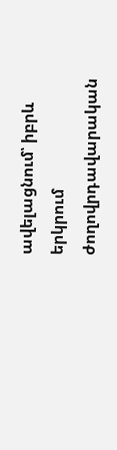ավելացնում՝ իբրև  երկրում ժողովրդավարական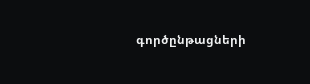գործընթացների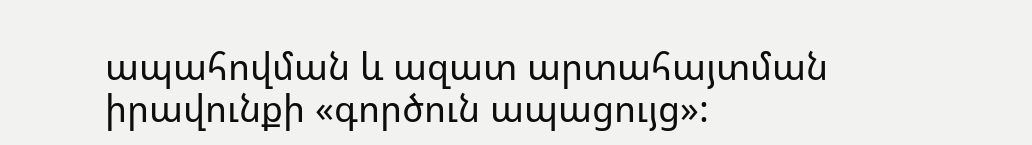ապահովման և ազատ արտահայտման իրավունքի «գործուն ապացույց»: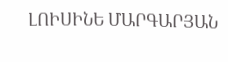ԼՈԻՍԻՆԵ ՄԱՐԳԱՐՅԱՆ